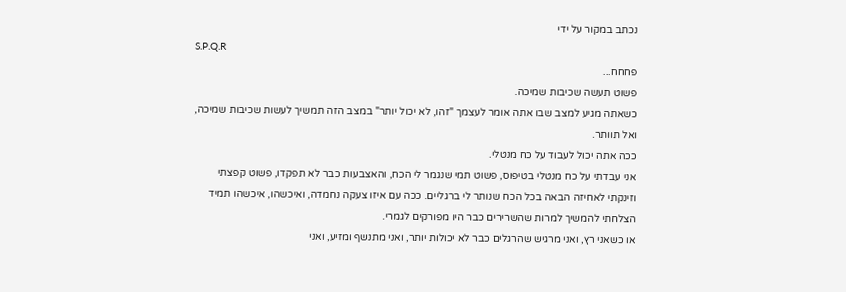נכתב במקור על ידי
S.P.Q.R
פחחח...
פשוט תעשה שכיבות שמיכה.
כשאתה מגיע למצב שבו אתה אומר לעצמך "זהו, לא יכול יותר" במצב הזה תמשיך לעשות שכיבות שמיכה, ואל תוותר.
ככה אתה יכול לעבוד על כח מנטלי.
אני עבדתי על כח מנטלי בטיפוס, פשוט תמי שנגמר לי הכח, והאצבעות כבר לא תפקדו, פשוט קפצתי וזינקתי לאחיזה הבאה בכל הכח שנותר לי ברגליים. ככה עם איזו צעקה נחמדה, ואיכשהו, איכשהו תמיד הצלחתי להמשיך למרות שהשרירים כבר היו מפורקים לגמרי.
או כשאני רץ, ואני מרגיש שהרגלים כבר לא יכולות יותר, ואני מתנשף ומזיע, ואני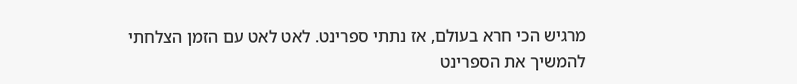מרגיש הכי חרא בעולם, אז נתתי ספרינט. לאט לאט עם הזמן הצלחתי להמשיך את הספרינט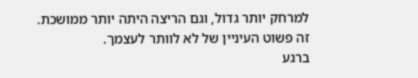למרחק יותר גדול, וגם הריצה היתה יותר ממושכת.
זה פשוט העיניין של לא לוותר לעצמך.
ברגע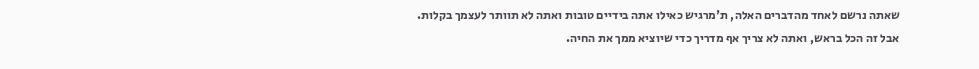שאתה נרשם לאחד מהדברים האלה, ת'מרגיש כאילו אתה בידיים טובות ואתה לא תוותר לעצמך בקלות.
אבל זה הכל בראש, ואתה לא צריך אף מדריך כדי שיוציא ממך את החיה.